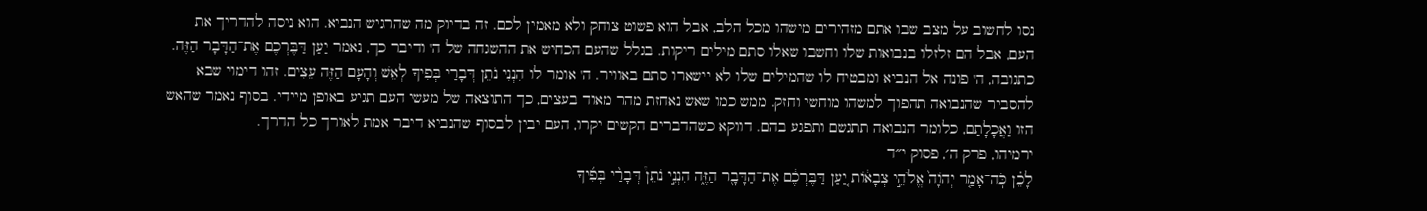נסו לחשוב על מצב שבו אתם מזהירים מישהו מכל הלב, אבל הוא פשוט צוחק ולא מאמין לכם. זה בדיוק מה שהרגיש הנביא. הוא ניסה להדריך את העם, אבל הם זלזלו בנבואות שלו וחשבו שאלו סתם מילים ריקות. בגלל שהעם הכחיש את ההשגחה של ה' ודיבר כך, נאמר יַעַן דַּבֶּרְכֶם אֶת־הַדָּבָר הַזֶּה. כתגובה, ה' פונה אל הנביא ומבטיח לו שהמילים שלו לא יישארו סתם באוויר. ה' אומר לו הִנְנִי נֹתֵן דְּבָרַי בְּפִיךָ לְאֵשׁ וְהָעָם הַזֶּה עֵצִים. זהו דימוי שבא להסביר שהנבואה תהפוך למשהו מוחשי וחזק. ממש כמו שאש נאחזת מהר מאוד בעצים, כך התוצאה של מעשי העם תגיע באופן מיידי. בסוף נאמר שהאש הזו וַאֲכָלָתַם, כלומר הנבואה תתגשם ותפגע בהם. דווקא כשהדברים הקשים יקרו, העם יבין לבסוף שהנביא דיבר אמת לאורך כל הדרך.
ירמיהו, פרק ה׳, פסוק י״ד
לָכֵ֗ן כֹּֽה־אָמַ֤ר יְהֹוָה֙ אֱלֹהֵ֣י צְבָא֔וֹת יַ֚עַן דַּבֶּרְכֶ֔ם אֶת־הַדָּבָ֖ר הַזֶּ֑ה הִנְנִ֣י נֹתֵן֩ דְּבָרַ֨י בְּפִ֜יךָ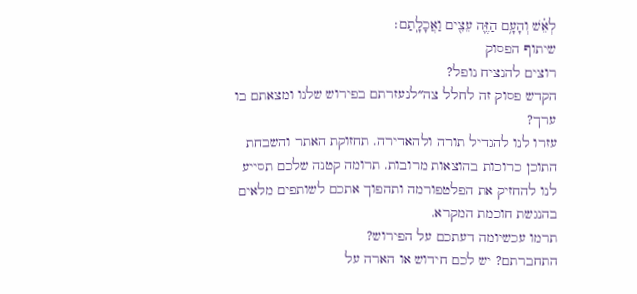לְאֵ֗שׁ וְהָעָ֥ם הַזֶּ֛ה עֵצִ֖ים וַאֲכָלָֽתַם׃
שיתוף הפסוק
רוצים להנציח נופל?
הקדש פסוק זה לחלל צה״לנעזרתם בפירוש שלנו ומצאתם בו ערך?
עזרו לנו להגדיל תורה ולהאדירה. תחזוקת האתר והשבחת התוכן כרוכות בהוצאות מרובות. תרומה קטנה שלכם תסייע לנו להחזיק את הפלטפורמה ותהפוך אתכם לשותפים מלאים בהנגשת חוכמת המקרא.
תרמו עכשיומה דעתכם על הפירוש?
התחברתם? יש לכם חידוש או הארה על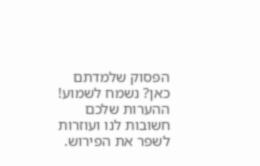הפסוק שלמדתם כאן? נשמח לשמוע!
ההערות שלכם חשובות לנו ועוזרות לשפר את הפירוש.